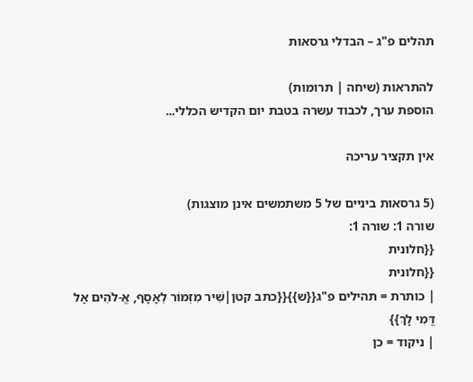תהלים פ"ג – הבדלי גרסאות

להתראות (שיחה | תרומות)
הוספת ערך, לכבוד עשרה בטבת יום הקדיש הכללי...

אין תקציר עריכה

(5 גרסאות ביניים של 5 משתמשים אינן מוצגות)
שורה 1: שורה 1:
{{חלונית
{{חלונית
| כותרת = תהילים פ"ג{{ש}}{{כתב קטן|שִׁיר מִזְמוֹר לְאָסָף, אֱ-לֹהִים אַל דֳּמִי לָךְ}}
| ניקוד = כן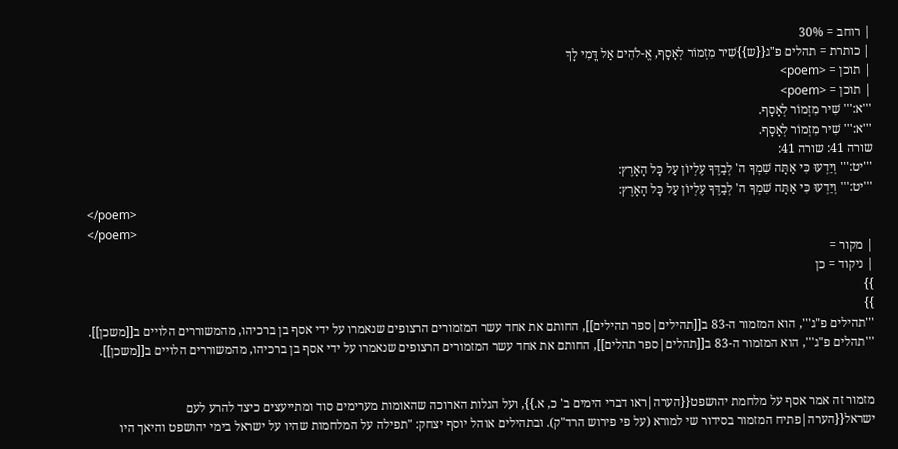| רוחב = 30%
| כותרת = תהלים פ"ג{{ש}}שִׁיר מִזְמוֹר לְאָסָף, אֱ-לֹהִים אַל דֳּמִי לָךְ
| תוכן = <poem>
| תוכן = <poem>
'''א:''' שִׁיר מִזְמוֹר לְאָסָף.
'''א:''' שִׁיר מִזְמוֹר לְאָסָף.
שורה 41: שורה 41:
'''יט:''' וְיֵדְעוּ כִּי אַתָּה שִׁמְךָ ה' לְבַדֶּךָ עֶלְיוֹן עַל כָּל הָאָרֶץ:
'''יט:''' וְיֵדְעוּ כִּי אַתָּה שִׁמְךָ ה' לְבַדֶּךָ עֶלְיוֹן עַל כָּל הָאָרֶץ:
</poem>
</poem>
| מקור =
| ניקוד = כן
}}
}}
'''תהילים פ"ג''', הוא המזמור ה-83 ב[[תהילים|ספר תהילים]], החותם את אחד עשר המזמורים הרצופים שנאמרו על ידי אסף בן ברכיהו, מהמשוררים הלויים ב[[משכן]].
'''תהלים פ"ג''', הוא המזמור ה-83 ב[[תהלים|ספר תהלים]], החותם את אחד עשר המזמורים הרצופים שנאמרו על ידי אסף בן ברכיהו, מהמשוררים הלויים ב[[משכן]].


מזמור זה אמר אסף על מלחמת יהושפט{{הערה|ראו דברי הימים ב' כ, א.}}, ועל הגלות הארוכה שהאומות מערימים סוד ומתייעצים כיצד להרע לעם ישראל{{הערה|פתיח המזמור בסידור שי למורא (על פי פירוש הרד"ק). ובתהילים אוהל יוסף יצחק: "תפילה על המלחמות שהיו על ישראל בימי יהושפט והיאך היו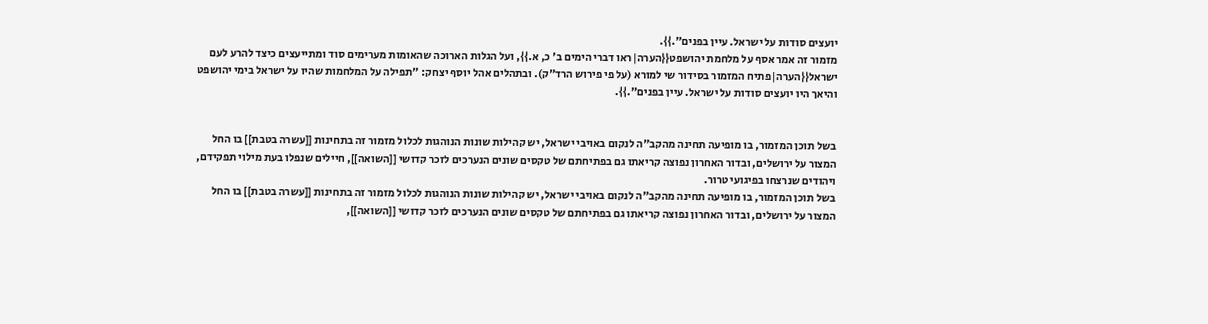יועצים סודות על ישראל. עיין בפנים".}}.
מזמור זה אמר אסף על מלחמת יהושפט{{הערה|ראו דברי הימים ב' כ, א.}}, ועל הגלות הארוכה שהאומות מערימים סוד ומתייעצים כיצד להרע לעם ישראל{{הערה|פתיח המזמור בסידור שי למורא (על פי פירוש הרד"ק). ובתהלים אהל יוסף יצחק: "תפילה על המלחמות שהיו על ישראל בימי יהושפט והיאך היו יועצים סודות על ישראל. עיין בפנים".}}.


בשל תוכן המזמור, בו מופיעה תחינה מהקב"ה לנקום באויבי ישראל, יש קהילות שונות הנוהגות לכלול מזמור זה בתחינות [[עשרה בטבת]] בו החל המצור על ירושלים, ובדור האחרון נפוצה קריאתו גם בפתיחתם של טקסים שונים הנערכים לזכר קדושי [[השואה]], חיילים שנפלו בעת מילוי תפקידם, ויהודים שנרצחו בפיגועי טרור.
בשל תוכן המזמור, בו מופיעה תחינה מהקב"ה לנקום באויבי ישראל, יש קהילות שונות הנוהגות לכלול מזמור זה בתחינות [[עשרה בטבת]] בו החל המצור על ירושלים, ובדור האחרון נפוצה קריאתו גם בפתיחתם של טקסים שונים הנערכים לזכר קדושי [[השואה]],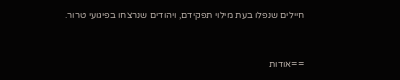חיילים שנפלו בעת מילוי תפקידם, ויהודים שנרצחו בפיגועי טרור.


==אודות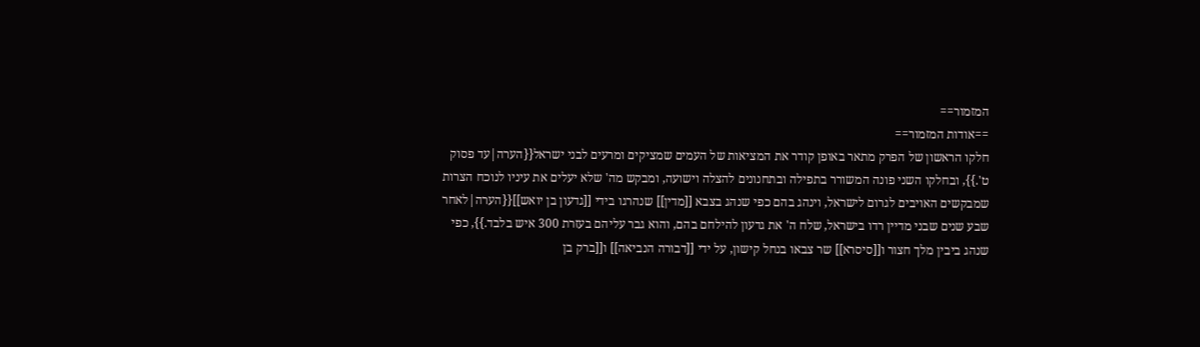המזמור==
==אודות המזמור==
חלקו הראשון של הפרק מתאר באופן קודר את המציאות של העמים שמציקים ומרעים לבני ישראל{{הערה|עד פסוק ט'.}}, ובחלקו השני פונה המשורר בתפילה ובתחנונים להצלה וישועה, ומבקש מה' שלא יעלים את עיניו לנוכח הצרות שמבקשים האויבים לגרום לישראל, וינהג בהם כפי שנהג בצבא [[מדין]] שנהרגו בידי [[גדעון בן יואש]]{{הערה|לאחר שבע שנים שבני מדיין רדו בישראל, שלח ה' את גדעון להילחם בהם, והוא גבר עליהם בעזרת 300 איש בלבד.}}, כפי שנהג ביבין מלך חצור ו[[סיסרא]] שר צבאו בנחל קישון, על ידי [[דבורה הנביאה]] ו[[ברק בן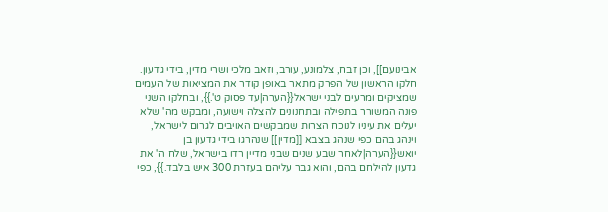אבינועם]], וכן זבח, צלמונע, עורב, וזאב מלכי ושרי מדין, בידי גדעון.
חלקו הראשון של הפרק מתאר באופן קודר את המציאות של העמים שמציקים ומרעים לבני ישראל{{הערה|עד פסוק ט'.}}, ובחלקו השני פונה המשורר בתפילה ובתחנונים להצלה וישועה, ומבקש מה' שלא יעלים את עיניו לנוכח הצרות שמבקשים האויבים לגרום לישראל, וינהג בהם כפי שנהג בצבא [[מדין]] שנהרגו בידי גדעון בן יואש{{הערה|לאחר שבע שנים שבני מדיין רדו בישראל, שלח ה' את גדעון להילחם בהם, והוא גבר עליהם בעזרת 300 איש בלבד.}}, כפי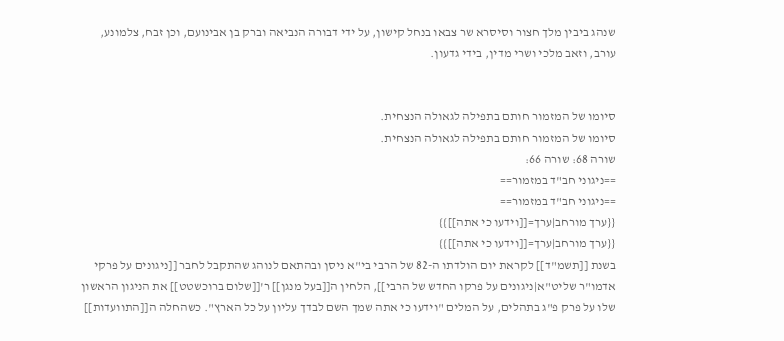שנהג ביבין מלך חצור וסיסרא שר צבאו בנחל קישון, על ידי דבורה הנביאה וברק בן אבינועם, וכן זבח, צלמונע, עורב, וזאב מלכי ושרי מדין, בידי גדעון.


סיומו של המזמור חותם בתפילה לגאולה הנצחית.
סיומו של המזמור חותם בתפילה לגאולה הנצחית.
שורה 68: שורה 66:
==ניגוני חב"ד במזמור==
==ניגוני חב"ד במזמור==
{{ערך מורחב|ערך=[[וידעו כי אתה]]}}
{{ערך מורחב|ערך=[[וידעו כי אתה]]}}
בשנת [[תשמ"ד]] לקראת יום הולדתו ה-82 של הרבי בי"א ניסן ובהתאם לנוהג שהתקבל לחבר [[ניגונים על פרקי אדמו"ר שליט"א|ניגונים על פרקו החדש של הרבי]], הלחין ה[[בעל מנגן]] ר'[[שלום ברוכשטט]] את הניגון הראשון שלו על פרק פ"ג בתהלים, על המלים "וידעו כי אתה שמך השם לבדך עליון על כל הארץ". כשהחלה ה[[התוועדות]]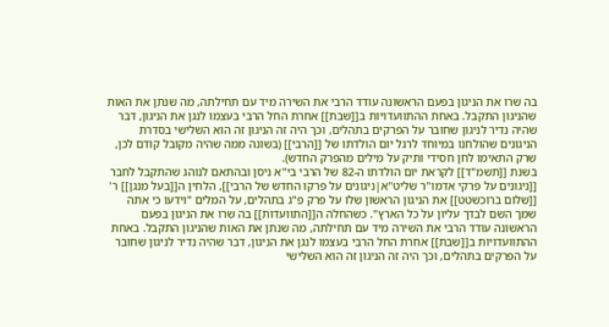בה שרו את הניגון בפעם הראשונה עודד הרבי את השירה מיד עם תחילתה, מה שנתן את האות שהניגון התקבל. באחת ההתוועדויות ב[[שבת]] אחרת החל הרבי בעצמו לנגן את הניגון, דבר שהיה נדיר לניגון שחובר על הפרקים בתהלים, וכך היה זה הניגון זה הוא השלישי בסדרת הניגונים שהולחנו במיוחד לרגל יום הולדתו של [[הרבי]] (בשונה ממה שהיה מקובל קודם לכן, שרק התאימו לחן חסידי ותיק על מילים מהפרק החדש).
בשנת [[תשמ"ד]] לקראת יום הולדתו ה-82 של הרבי בי"א ניסן ובהתאם לנוהג שהתקבל לחבר [[ניגונים על פרקי אדמו"ר שליט"א|ניגונים על פרקו החדש של הרבי]], הלחין ה[[בעל מנגן]] ר' [[שלום ברוכשטט]] את הניגון הראשון שלו על פרק פ"ג בתהלים, על המלים "וידעו כי אתה שמך השם לבדך עליון על כל הארץ". כשהחלה ה[[התוועדות]] בה שרו את הניגון בפעם הראשונה עודד הרבי את השירה מיד עם תחילתה, מה שנתן את האות שהניגון התקבל. באחת ההתוועדויות ב[[שבת]] אחרת החל הרבי בעצמו לנגן את הניגון, דבר שהיה נדיר לניגון שחובר על הפרקים בתהלים, וכך היה זה הניגון זה הוא השלישי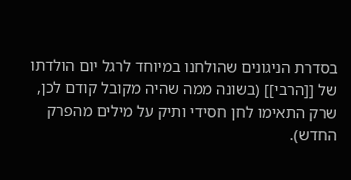בסדרת הניגונים שהולחנו במיוחד לרגל יום הולדתו של [[הרבי]] (בשונה ממה שהיה מקובל קודם לכן, שרק התאימו לחן חסידי ותיק על מילים מהפרק החדש).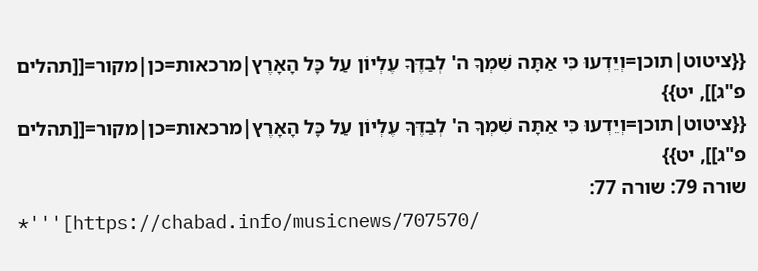{{ציטוט|תוכן=וְיֵדְעוּ כִּי אַתָּה שִׁמְךָ ה' לְבַדֶּךָ עֶלְיוֹן עַל כָּל הָאָרֶץ|מרכאות=כן|מקור=[[תהלים פ"ג]], יט}}
{{ציטוט|תוכן=וְיֵדְעוּ כִּי אַתָּה שִׁמְךָ ה' לְבַדֶּךָ עֶלְיוֹן עַל כָּל הָאָרֶץ|מרכאות=כן|מקור=[[תהלים פ"ג]], יט}}
שורה 79: שורה 77:
*'''[https://chabad.info/musicnews/707570/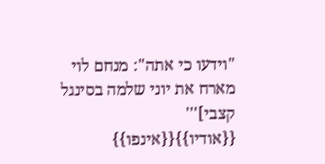"וידעו כי אתה": מנחם לוי מארח את יוני שלמה בסינגל קצבי]''' {{אודיו}}{{אינפו}}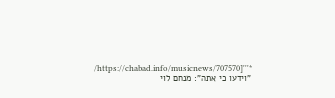*'''[https://chabad.info/musicnews/707570/ "וידעו כי אתה": מנחם לוי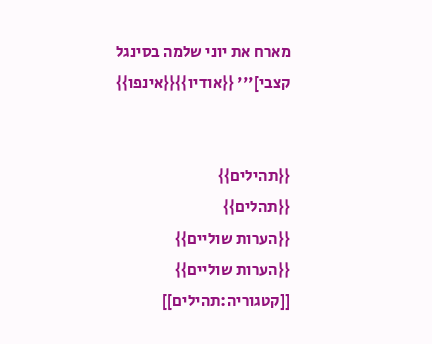מארח את יוני שלמה בסינגל קצבי]''' {{אודיו}}{{אינפו}}


{{תהילים}}
{{תהלים}}
{{הערות שוליים}}
{{הערות שוליים}}
[[קטגוריה:תהילים]]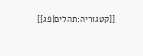[[קטגוריה:תהלים|פג]]